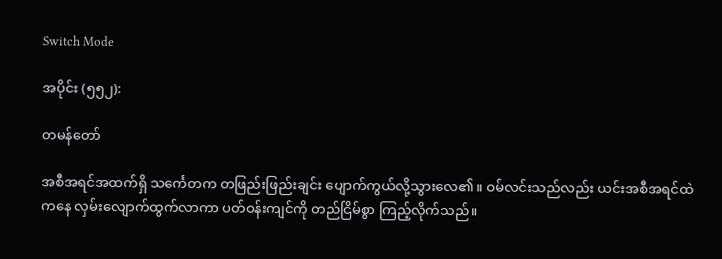Switch Mode

အပိုင်း (၅၅၂):

တမန်တော်

အစီအရင်အထက်ရှိ သင်္ကေတက တဖြည်းဖြည်းချင်း ပျောက်ကွယ်လို့သွားလေ၏။ ဝမ်လင်းသည်လည်း ယင်းအစီအရင်ထဲကနေ လှမ်းလျောက်ထွက်လာကာ ပတ်ဝန်းကျင်ကို တည်ငြိမ်စွာ ကြည့်လိုက်သည်။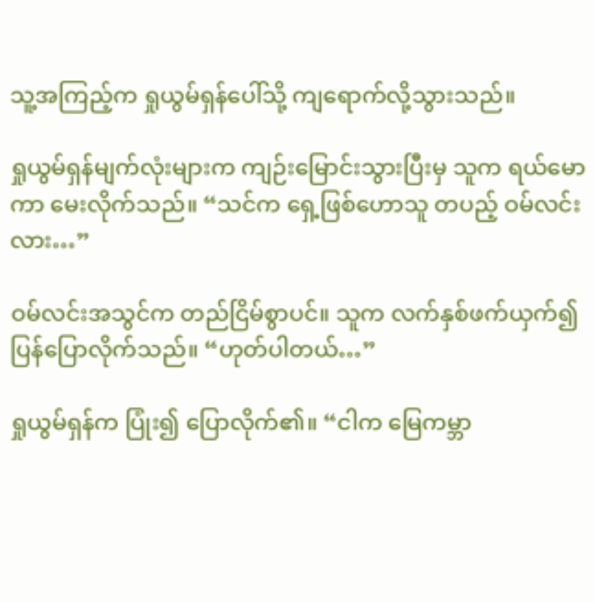သူ့အကြည့်က ရှုယွမ်ရှန်ပေါ်သို့ ကျရောက်လို့သွားသည်။

ရှုယွမ်ရှန်မျက်လုံးများက ကျဉ်းမြောင်းသွားပြီးမှ သူက ရယ်မောကာ မေးလိုက်သည်။ “သင်က ရှေ့ဖြစ်ဟောသူ တပည့် ဝမ်လင်းလား…”

ဝမ်လင်းအသွင်က တည်ငြိမ်စွာပင်။ သူက လက်နှစ်ဖက်ယှက်၍ ပြန်ပြောလိုက်သည်။ “ဟုတ်ပါတယ်…”

ရှုယွမ်ရှန်က ပြုံး၍ ပြောလိုက်၏။ “ငါက မြေကမ္ဘာ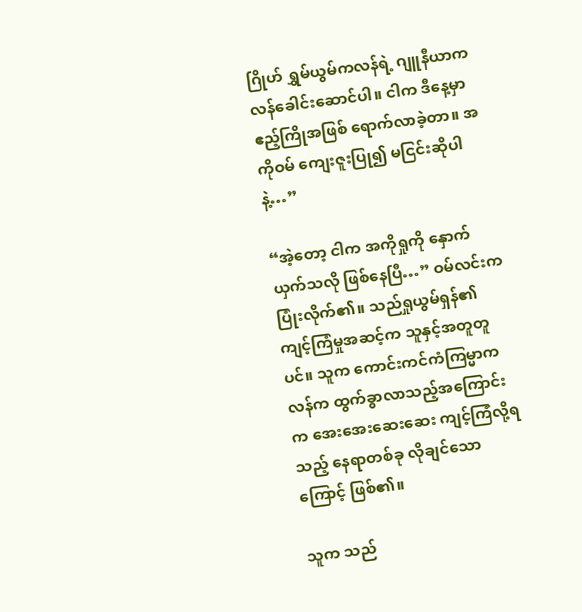ဂြိုဟ် ရွှမ်ယွမ်ကလန်ရဲ့ ဂျူနီယာကလန်ခေါင်းဆောင်ပါ။ ငါက ဒီနေ့မှာ ဧည့်ကြိုအဖြစ် ရောက်လာခဲ့တာ။ အကိုဝမ် ကျေးဇူးပြု၍ မငြင်းဆိုပါနဲ့…”

“အဲ့တော့ ငါက အကိုရှုကို နှောက်ယှက်သလို ဖြစ်နေပြီ…” ဝမ်လင်းက ပြုံးလိုက်၏။ သည်ရှုယွမ်ရှန်၏ ကျင့်ကြံမှုအဆင့်က သူနှင့်အတူတူပင်။ သူက ကောင်းကင်ကံကြမ္မာကလန်က ထွက်ခွာလာသည့်အကြောင်းက အေးအေးဆေးဆေး ကျင့်ကြံလို့ရသည့် နေရာတစ်ခု လိုချင်သောကြောင့် ဖြစ်၏။

သူက သည်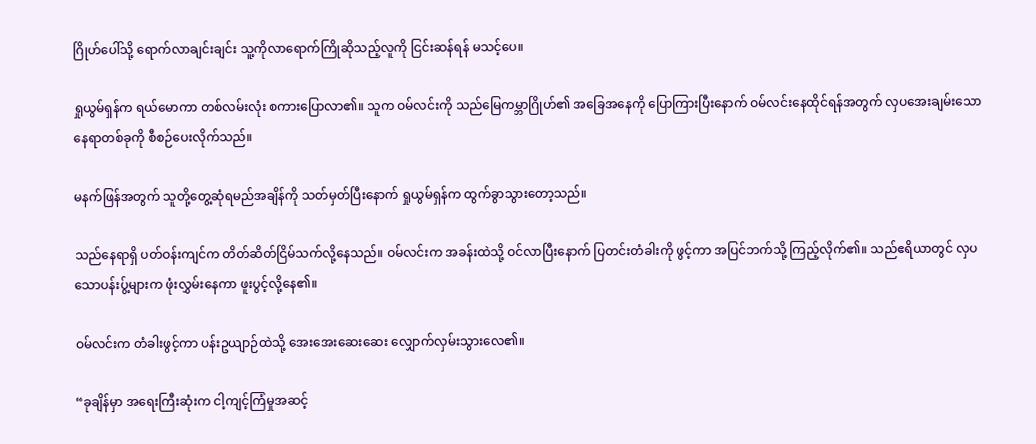ဂြိုဟ်ပေါ်သို့ ရောက်လာချင်းချင်း သူ့ကိုလာရောက်ကြိုဆိုသည့်လူကို ငြင်းဆန်ရန် မသင့်ပေ။

ရှုယွမ်ရှန်က ရယ်မောကာ တစ်လမ်းလုံး စကားပြောလာ၏။ သူက ဝမ်လင်းကို သည်မြေကမ္ဘာဂြိုဟ်၏ အခြေအနေကို ပြောကြားပြီးနောက် ဝမ်လင်းနေထိုင်ရန်အတွက် လှပအေးချမ်းသော နေရာတစ်ခုကို စီစဉ်ပေးလိုက်သည်။

မနက်ဖြန်အတွက် သူတို့တွေ့ဆုံရမည်အချိန်ကို သတ်မှတ်ပြီးနောက် ရှုယွမ်ရှန်က ထွက်ခွာသွားတော့သည်။

သည်နေရာရှိ ပတ်ဝန်းကျင်က တိတ်ဆိတ်ငြိမ်သက်လို့နေသည်။ ဝမ်လင်းက အခန်းထဲသို့ ဝင်လာပြီးနောက် ပြတင်းတံခါးကို ဖွင့်ကာ အပြင်ဘက်သို့ ကြည့်လိုက်၏။ သည်ဧရိယာတွင် လှပသောပန်းပွ့်များက ဖုံးလွှမ်းနေကာ ဖူးပွင့်လို့နေ၏။

ဝမ်လင်းက တံခါးဖွင့်ကာ ပန်းဥယျာဉ်ထဲသို့ အေးအေးဆေးဆေး လျှောက်လှမ်းသွားလေ၏။

“ခုချိန်မှာ အရေးကြီးဆုံးက ငါ့ကျင့်ကြံမှုအဆင့်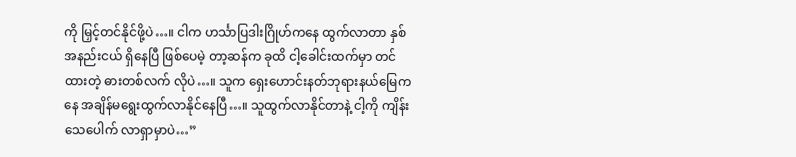ကို မြှင့်တင်နိုင်ဖို့ပဲ…။ ငါက ဟင်္သာပြဒါးဂြိုဟ်ကနေ ထွက်လာတာ နှစ်အနည်းငယ် ရှိနေပြီ ဖြစ်ပေမဲ့ တာ့ဆန်က ခုထိ ငါ့ခေါင်းထက်မှာ တင်ထားတဲ့ ဓားတစ်လက် လိုပဲ…။ သူက ရှေးဟောင်းနတ်ဘုရားနယ်မြေကနေ အချိန်မရွေးထွက်လာနိုင်နေပြီ…။ သူထွက်လာနိုင်တာနဲ့ ငါ့ကို ကျိန်းသေပေါက် လာရှာမှာပဲ…”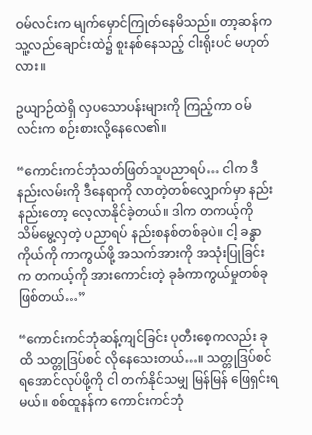ဝမ်လင်းက မျက်မှောင်ကြုတ်နေမိသည်။ တာ့ဆန်က သူ့လည်ချောင်းထဲ၌ စူးနစ်နေသည့် ငါးရိုးပင် မဟုတ်လား။

ဥယျာဉ်ထဲရှိ လှပသောပန်းများကို ကြည့်ကာ ဝမ်လင်းက စဉ်းစားလို့နေလေ၏။

“ကောင်းကင်ဘုံသတ်ဖြတ်သူပညာရပ်… ငါက ဒီနည်းလမ်းကို ဒီနေရာကို လာတဲ့တစ်လျှောက်မှာ နည်းနည်းတော့ လေ့လာနိုင်ခဲ့တယ်။ ဒါက တကယ့်ကို သိမ်မွေ့လှတဲ့ ပညာရပ် နည်းစနစ်တစ်ခုပဲ။ ငါ့ ခန္ဓာကိုယ်ကို ကာကွယ်ဖို့ အသက်အားကို အသုံးပြုခြင်းက တကယ့်ကို အားကောင်းတဲ့ ခုခံကာကွယ်မှုတစ်ခု ဖြစ်တယ်…”

“ကောင်းကင်ဘုံဆန့်ကျင်ခြင်း ပုတီးစေ့ကလည်း ခုထိ သတ္တုဒြပ်စင် လိုနေသေးတယ်…။ သတ္တုဒြပ်စင်ရအောင်လုပ်ဖို့ကို ငါ တက်နိုင်သမျှ မြန်မြန် ဖြေရှင်းရမယ်။ စစ်ထူနန်က ကောင်းကင်ဘုံ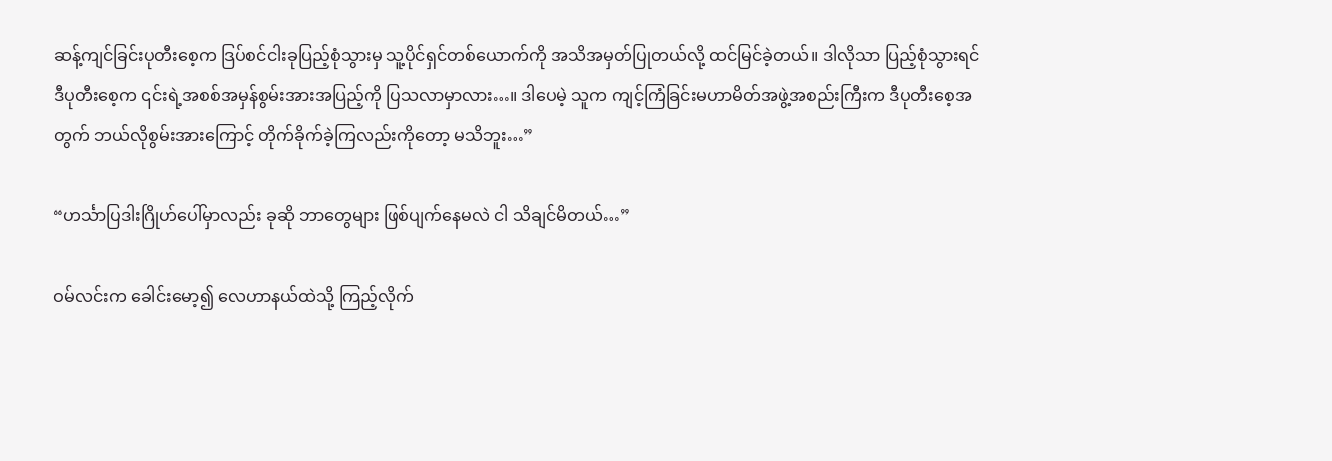ဆန့်ကျင်ခြင်းပုတီးစေ့က ဒြပ်စင်ငါးခုပြည့်စုံသွားမှ သူ့ပိုင်ရှင်တစ်ယောက်ကို အသိအမှတ်ပြုတယ်လို့ ထင်မြင်ခဲ့တယ်။ ဒါလိုသာ ပြည့်စုံသွားရင် ဒီပုတီးစေ့က ၎င်းရဲ့အစစ်အမှန်စွမ်းအားအပြည့်ကို ပြသလာမှာလား…။ ဒါပေမဲ့ သူက ကျင့်ကြံခြင်းမဟာမိတ်အဖွဲ့အစည်းကြီးက ဒီပုတီးစေ့အတွက် ဘယ်လိုစွမ်းအားကြောင့် တိုက်ခိုက်ခဲ့ကြလည်းကိုတော့ မသိဘူး…”

“ဟင်္သာပြဒါးဂြိုဟ်ပေါ်မှာလည်း ခုဆို ဘာတွေများ ဖြစ်ပျက်နေမလဲ ငါ သိချင်မိတယ်…”

ဝမ်လင်းက ခေါင်းမော့၍ လေဟာနယ်ထဲသို့ ကြည့်လိုက်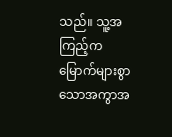သည်။ သူ့အကြည့်က မြောက်များစွာသောအကွာအ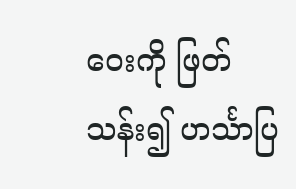ဝေးကို ဖြတ်သန်း၍ ဟင်္သာပြ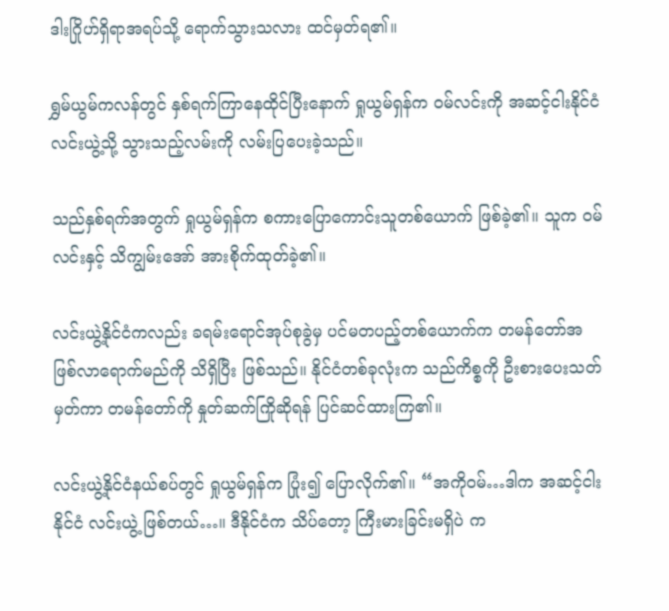ဒါးဂြိုဟ်ရှိရာအရပ်သို့ ရောက်သွားသလား ထင်မှတ်ရ၏။

ရွှမ်ယွမ်ကလန်တွင် နှစ်ရက်ကြာနေထိုင်ပြီးနောက် ရှုယွမ်ရှန်က ဝမ်လင်းကို အဆင့်ငါးနိုင်ငံ လင်းယွဲ့သို့ သွားသည့်လမ်းကို လမ်းပြပေးခဲ့သည်။

သည်နှစ်ရက်အတွက် ရှုယွမ်ရှန်က စကားပြောကောင်းသူတစ်ယောက် ဖြစ်ခဲ့၏။ သူက ဝမ်လင်းနှင့် သိကျွမ်းအော် အားစိုက်ထုတ်ခဲ့၏။

လင်းယွဲ့နိုင်ငံကလည်း ခရမ်းရောင်အုပ်စုခွဲမှ ပင်မတပည့်တစ်ယောက်က တမန်တော်အဖြစ်လာရောက်မည်ကို သိရှိပြီး ဖြစ်သည်။ နိုင်ငံတစ်ခုလုံးက သည်ကိစ္စကို ဦးစားပေးသတ်မှတ်ကာ တမန်တော်ကို နှုတ်ဆက်ကြိုဆိုရန် ပြင်ဆင်ထားကြ၏။

လင်းယွဲ့နိုင်ငံနယ်စပ်တွင် ရှုယွမ်ရှန်က ပြုံး၍ ပြောလိုက်၏။ “အကိုဝမ်…ဒါက အဆင့်ငါးနိုင်ငံ လင်းယွဲ့ ဖြစ်တယ်…။ ဒီနိုင်ငံက သိပ်တော့ ကြီးမားခြင်းမရှိပဲ က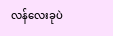လန်လေးခုပဲ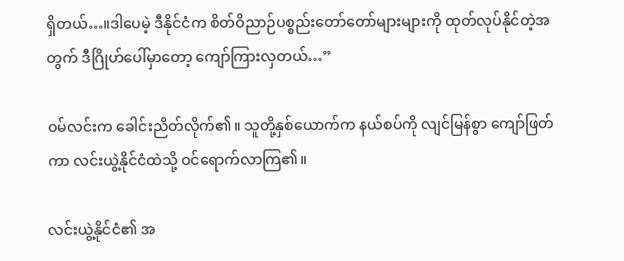ရှိတယ်…။ဒါပေမဲ့ ဒီနိုင်ငံက စိတ်ဝိညာဉ်ပစ္စည်းတော်တော်များများကို ထုတ်လုပ်နိုင်တဲ့အတွက် ဒီဂြိုဟ်ပေါ်မှာတော့ ကျော်ကြားလှတယ်…”

ဝမ်လင်းက ခေါင်းညိတ်လိုက်၏။ သူတို့နှစ်ယောက်က နယ်စပ်ကို လျင်မြန်စွာ ကျော်ဖြတ်ကာ လင်းယွဲ့နိုင်ငံထဲသို့ ဝင်ရောက်လာကြ၏။

လင်းယွဲ့နိုင်ငံ၏ အ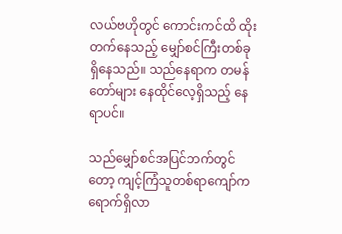လယ်ဗဟိုတွင် ကောင်းကင်ထိ ထိုးတက်နေသည့် မျှော်စင်ကြီးတစ်ခု ရှိနေသည်။ သည်နေရာက တမန်တော်များ နေထိုင်လေ့ရှိသည့် နေရာပင်။

သည်မျှော်စင်အပြင်ဘက်တွင်တော့ ကျင့်ကြံသူတစ်ရာကျော်က ရောက်ရှိလာ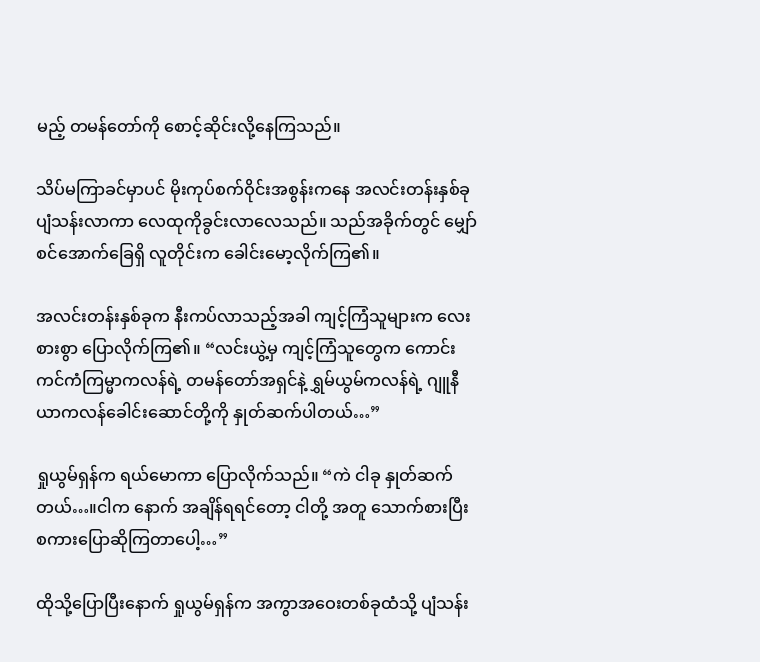မည့် တမန်တော်ကို စောင့်ဆိုင်းလို့နေကြသည်။

သိပ်မကြာခင်မှာပင် မိုးကုပ်စက်ဝိုင်းအစွန်းကနေ အလင်းတန်းနှစ်ခု ပျံသန်းလာကာ လေထုကိုခွင်းလာလေသည်။ သည်အခိုက်တွင် မျှော်စင်အောက်ခြေရှိ လူတိုင်းက ခေါင်းမော့လိုက်ကြ၏။

အလင်းတန်းနှစ်ခုက နီးကပ်လာသည့်အခါ ကျင့်ကြံသူများက လေးစားစွာ ပြောလိုက်ကြ၏။ “လင်းယွဲ့မှ ကျင့်ကြံသူတွေက ကောင်းကင်ကံကြမ္မာကလန်ရဲ့ တမန်တော်အရှင်နဲ့ ရွှမ်ယွမ်ကလန်ရဲ့ ဂျူနီယာကလန်ခေါင်းဆောင်တို့ကို နှုတ်ဆက်ပါတယ်…”

ရှုယွမ်ရှန်က ရယ်မောကာ ပြောလိုက်သည်။ “ကဲ ငါခု နှုတ်ဆက်တယ်…။ငါက နောက် အချိန်ရရင်တော့ ငါတို့ အတူ သောက်စားပြီး စကားပြောဆိုကြတာပေါ့…”

ထိုသို့ပြောပြီးနောက် ရှုယွမ်ရှန်က အကွာအဝေးတစ်ခုထံသို့ ပျံသန်း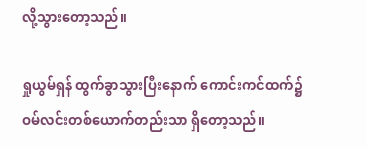လို့သွားတော့သည်။

ရှုယွမ်ရှန် ထွက်ခွာသွားပြီးနောက် ကောင်းကင်ထက်၌ ဝမ်လင်းတစ်ယောက်တည်းသာ ရှိတော့သည်။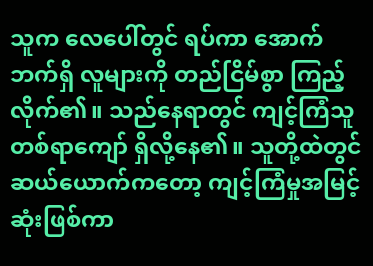သူက လေပေါ်တွင် ရပ်ကာ အောက်ဘက်ရှိ လူများကို တည်ငြိမ်စွာ ကြည့်လိုက်၏။ သည်နေရာတွင် ကျင့်ကြံသူတစ်ရာကျော် ရှိလို့နေ၏။ သူတို့ထဲတွင် ဆယ်ယောက်ကတော့ ကျင့်ကြံမှုအမြင့်ဆုံးဖြစ်ကာ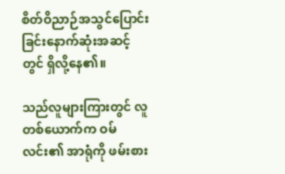စိတ်ဝိညာဉ်အသွင်ပြောင်းခြင်းနောက်ဆုံးအဆင့်တွင် ရှိလို့နေ၏။

သည်လူများကြားတွင် လူတစ်ယောက်က ဝမ်လင်း၏ အာရုံကို ဖမ်းစား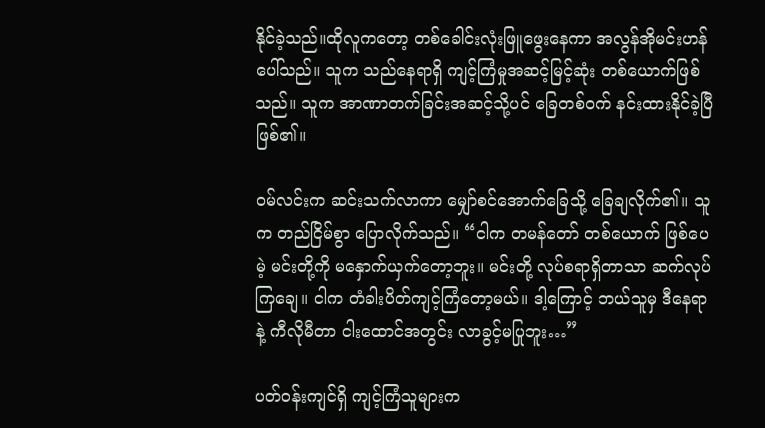နိုင်ခဲ့သည်။ထိုလူကတော့ တစ်ခေါင်းလုံးဖြူဖွေးနေကာ အလွန်အိုမင်းဟန် ပေါ်သည်။ သူက သည်နေရာရှိ ကျင့်ကြံမှုအဆင့်မြင့်ဆုံး တစ်ယောက်ဖြစ်သည်။ သူက အာဏာတက်ခြင်းအဆင့်သို့ပင် ခြေတစ်ဝက် နင်းထားနိုင်ခဲ့ပြီ ဖြစ်၏။

ဝမ်လင်းက ဆင်းသက်လာကာ မျှော်စင်အောက်ခြေသို့ ခြေချလိုက်၏။ သူက တည်ငြိမ်စွာ ပြောလိုက်သည်။ “ငါက တမန်တော် တစ်ယောက် ဖြစ်ပေမဲ့ မင်းတို့ကို မနှောက်ယှက်တော့ဘူး။ မင်းတို့ လုပ်စရာရှိတာသာ ဆက်လုပ်ကြချေ။ ငါက တံခါးပိတ်ကျင့်ကြံတော့မယ်။ ဒါ့ကြောင့် ဘယ်သူမှ ဒီနေရာနဲ့ ကီလိုမီတာ ငါးထောင်အတွင်း လာခွင့်မပြုဘူး…”

ပတ်ဝန်းကျင်ရှိ ကျင့်ကြံသူများက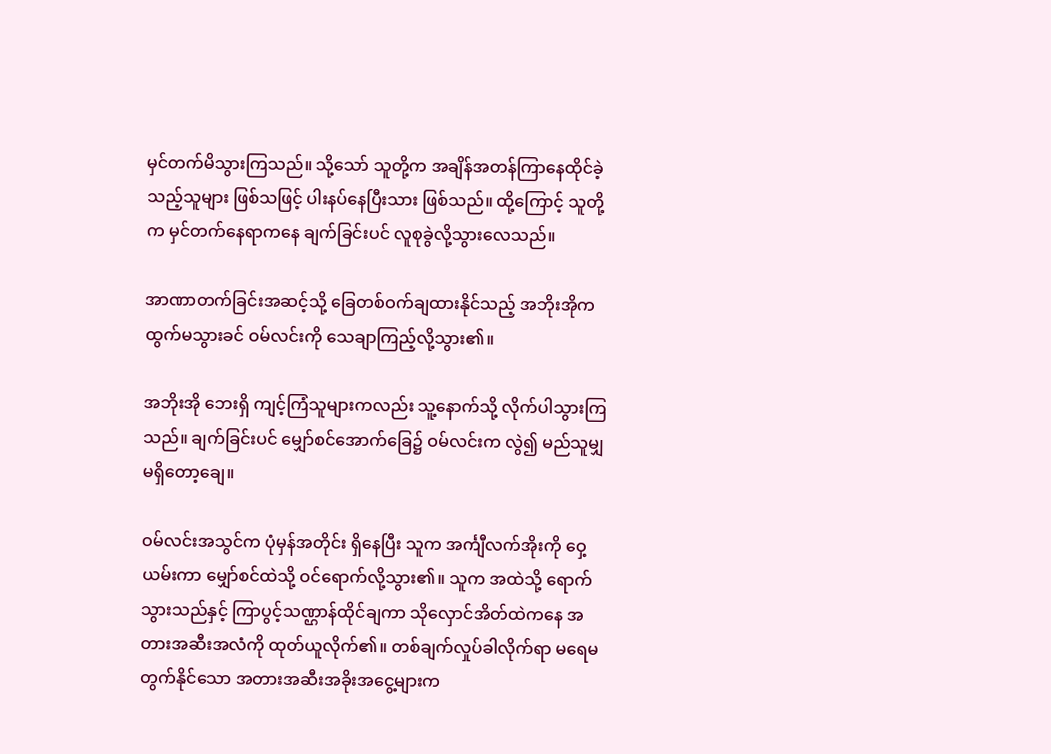မှင်တက်မိသွားကြသည်။ သို့သော် သူတို့က အချိန်အတန်ကြာနေထိုင်ခဲ့သည့်သူများ ဖြစ်သဖြင့် ပါးနပ်နေပြီးသား ဖြစ်သည်။ ထို့ကြောင့် သူတို့က မှင်တက်နေရာကနေ ချက်ခြင်းပင် လူစုခွဲလို့သွားလေသည်။

အာဏာတက်ခြင်းအဆင့်သို့ ခြေတစ်ဝက်ချထားနိုင်သည့် အဘိုးအိုက ထွက်မသွားခင် ဝမ်လင်းကို သေချာကြည့်လို့သွား၏။

အဘိုးအို ဘေးရှိ ကျင့်ကြံသူများကလည်း သူ့နောက်သို့ လိုက်ပါသွားကြသည်။ ချက်ခြင်းပင် မျှော်စင်အောက်ခြေ၌ ဝမ်လင်းက လွဲ၍ မည်သူမျှ မရှိတော့ချေ။

ဝမ်လင်းအသွင်က ပုံမှန်အတိုင်း ရှိနေပြီး သူက အင်္ကျီလက်အိုးကို ဝှေ့ယမ်းကာ မျှော်စင်ထဲသို့ ဝင်ရောက်လို့သွား၏။ သူက အထဲသို့ ရောက်သွားသည်နှင့် ကြာပွင့်သဏ္ဌာန်ထိုင်ချကာ သိုလှောင်အိတ်ထဲကနေ အတားအဆီးအလံကို ထုတ်ယူလိုက်၏။ တစ်ချက်လှုပ်ခါလိုက်ရာ မရေမတွက်နိုင်သော အတားအဆီးအခိုးအငွေ့များက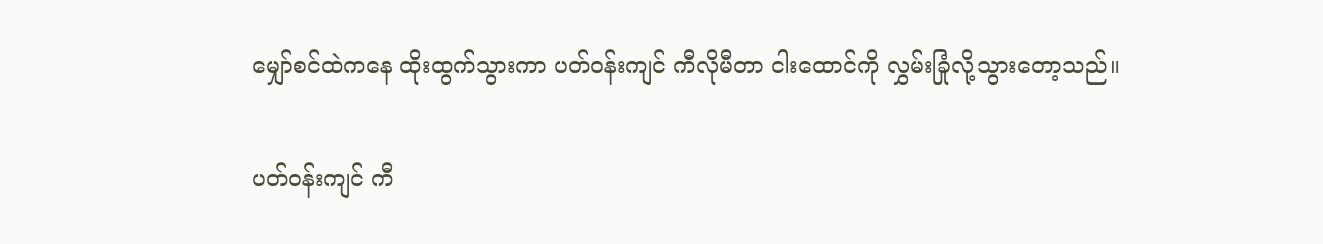မျှော်စင်ထဲကနေ ထိုးထွက်သွားကာ ပတ်ဝန်းကျင် ကီလိုမီတာ ငါးထောင်ကို လွှမ်းခြုံလို့သွားတော့သည်။

ပတ်ဝန်းကျင် ကီ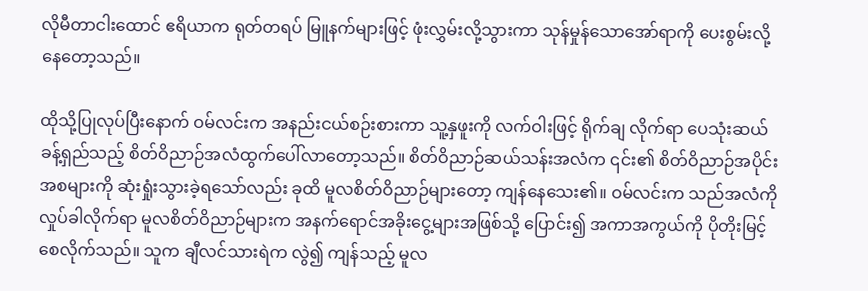လိုမီတာငါးထောင် ဧရိယာက ရုတ်တရပ် မြူနက်များဖြင့် ဖုံးလွှမ်းလို့သွားကာ သုန်မှုန်သောအော်ရာကို ပေးစွမ်းလို့နေတော့သည်။

ထိုသို့ပြုလုပ်ပြီးနောက် ဝမ်လင်းက အနည်းငယ်စဉ်းစားကာ သူ့နှဖူးကို လက်ဝါးဖြင့် ရိုက်ချ လိုက်ရာ ပေသုံးဆယ်ခန့်ရှည်သည့် စိတ်ဝိညာဉ်အလံထွက်ပေါ်လာတော့သည်။ စိတ်ဝိညာဉ်ဆယ်သန်းအလံက ၎င်း၏ စိတ်ဝိညာဉ်အပိုင်းအစများကို ဆုံးရှုံးသွားခဲ့ရသော်လည်း ခုထိ မူလစိတ်ဝိညာဉ်များတော့ ကျန်နေသေး၏။ ဝမ်လင်းက သည်အလံကို လှုပ်ခါလိုက်ရာ မူလစိတ်ဝိညာဉ်များက အနက်ရောင်အခိုးငွေ့များအဖြစ်သို့ ပြောင်း၍ အကာအကွယ်ကို ပိုတိုးမြင့်စေလိုက်သည်။ သူက ချီလင်သားရဲက လွဲ၍ ကျန်သည့် မူလ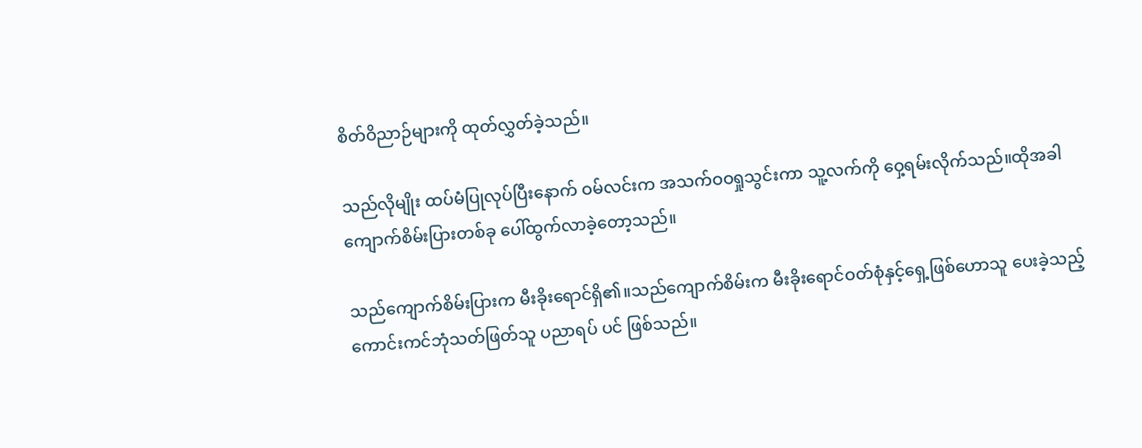စိတ်ဝိညာဉ်များကို ထုတ်လွှတ်ခဲ့သည်။

သည်လိုမျိုး ထပ်မံပြုလုပ်ပြီးနောက် ဝမ်လင်းက အသက်ဝဝရှုသွင်းကာ သူ့လက်ကို ဝှေ့ရမ်းလိုက်သည်။ထိုအခါ ကျောက်စိမ်းပြားတစ်ခု ပေါ်ထွက်လာခဲ့တော့သည်။

သည်ကျောက်စိမ်းပြားက မီးခိုးရောင်ရှိ၏။သည်ကျောက်စိမ်းက မီးခိုးရောင်ဝတ်စုံနှင့်ရှေ့ဖြစ်ဟောသူ ပေးခဲ့သည့် ကောင်းကင်ဘုံသတ်ဖြတ်သူ ပညာရပ် ပင် ဖြစ်သည်။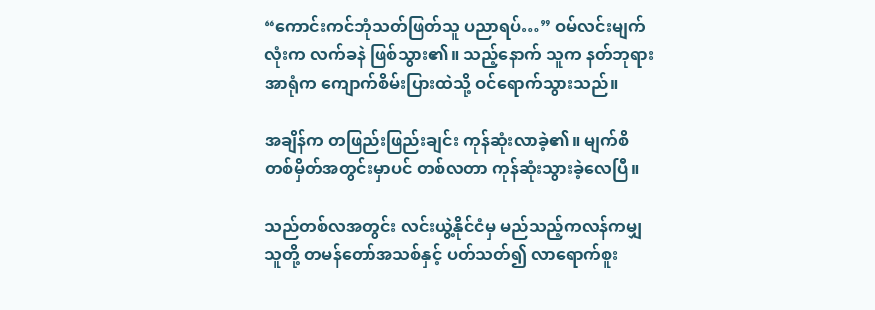“ကောင်းကင်ဘုံသတ်ဖြတ်သူ ပညာရပ်…” ဝမ်လင်းမျက်လုံးက လက်ခနဲ ဖြစ်သွား၏။ သည့်နောက် သူက နတ်ဘုရားအာရုံက ကျောက်စိမ်းပြားထဲသို့ ဝင်ရောက်သွားသည်။

အချိန်က တဖြည်းဖြည်းချင်း ကုန်ဆုံးလာခဲ့၏။ မျက်စိတစ်မှိတ်အတွင်းမှာပင် တစ်လတာ ကုန်ဆုံးသွားခဲ့လေပြီ။

သည်တစ်လအတွင်း လင်းယွဲ့နိုင်ငံမှ မည်သည့်ကလန်ကမျှ သူတို့ တမန်တော်အသစ်နှင့် ပတ်သတ်၍ လာရောက်စူး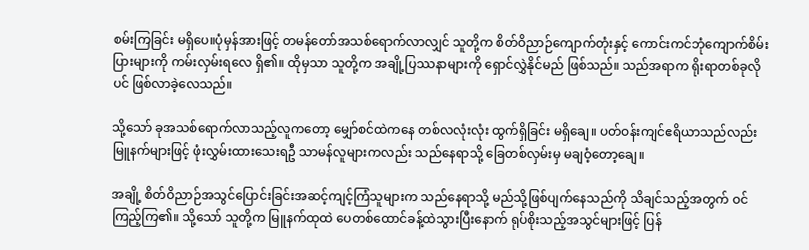စမ်းကြခြင်း မရှိပေ။ပုံမှန်အားဖြင့် တမန်တော်အသစ်ရောက်လာလျှင် သူတို့က စိတ်ဝိညာဉ်ကျောက်တုံးနှင့် ကောင်းကင်ဘုံကျောက်စိမ်းပြားများကို ကမ်းလှမ်းရလေ ရှိ၏။ ထိုမှသာ သူတို့က အချို့ပြဿနာများကို ရှောင်လွှဲနိုင်မည် ဖြစ်သည်။ သည်အရာက ရိုးရာတစ်ခုလိုပင် ဖြစ်လာခဲ့လေသည်။

သို့သော် ခုအသစ်ရောက်လာသည့်လူကတော့ မျှော်စင်ထဲကနေ တစ်လလုံးလုံး ထွက်ရှိခြင်း မရှိချေ။ ပတ်ဝန်းကျင်ဧရိယာသည်လည်း မြူနက်များဖြင့် ဖုံးလွှမ်းထားသေးရဦ သာမန်လူများကလည်း သည်နေရာသို့ ခြေတစ်လှမ်းမှ မချဝံ့တော့ချေ။

အချို့ စိတ်ဝိညာဉ်အသွင်ပြောင်းခြင်းအဆင့်ကျင့်ကြံသူများက သည်နေရာသို့ မည်သို့ဖြစ်ပျက်နေသည်ကို သိချင်သည့်အတွက် ဝင်ကြည့်ကြ၏။ သို့သော် သူတို့က မြူနက်ထုထဲ ပေတစ်ထောင်ခန့်ထဲသွားပြီးနောက် ရုပ်စိုးသည့်အသွင်များဖြင့် ပြန်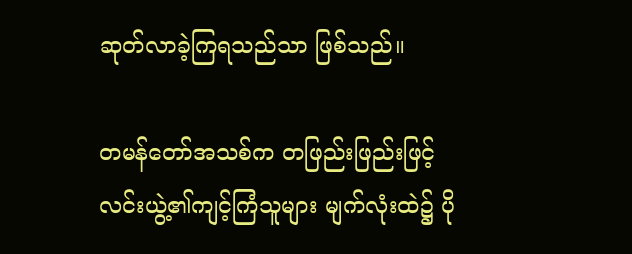ဆုတ်လာခဲ့ကြရသည်သာ ဖြစ်သည်။

တမန်တော်အသစ်က တဖြည်းဖြည်းဖြင့် လင်းယွဲ့၏ကျင့်ကြံသူများ မျက်လုံးထဲ၌ ပို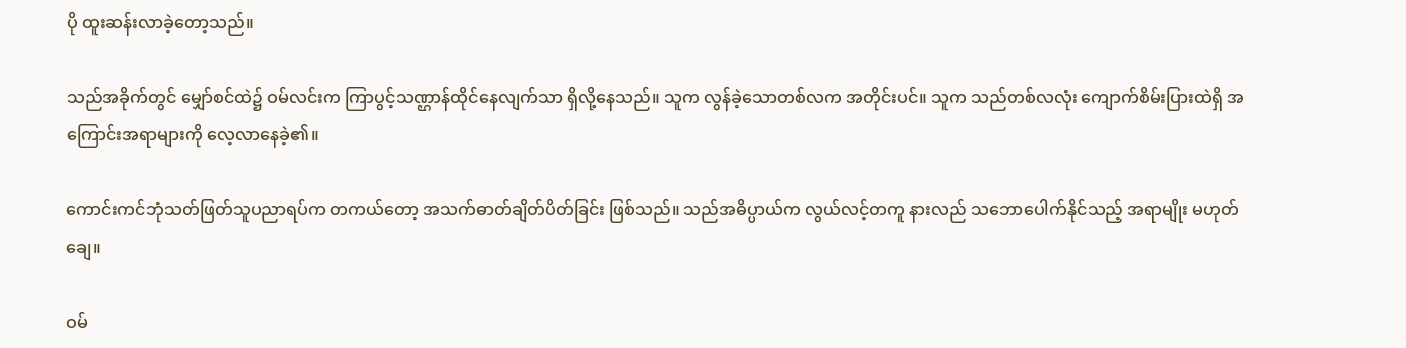ပို ထူးဆန်းလာခဲ့တော့သည်။

သည်အခိုက်တွင် မျှော်စင်ထဲ၌ ဝမ်လင်းက ကြာပွင့်သဏ္ဌာန်ထိုင်နေလျက်သာ ရှိလို့နေသည်။ သူက လွန်ခဲ့သောတစ်လက အတိုင်းပင်။ သူက သည်တစ်လလုံး ကျောက်စိမ်းပြားထဲရှိ အကြောင်းအရာများကို လေ့လာနေခဲ့၏။

ကောင်းကင်ဘုံသတ်ဖြတ်သူပညာရပ်က တကယ်တော့ အသက်ဓာတ်ချိတ်ပိတ်ခြင်း ဖြစ်သည်။ သည်အဓိပ္ပာယ်က လွယ်လင့်တကူ နားလည် သဘောပေါက်နိုင်သည့် အရာမျိုး မဟုတ်ချေ။

ဝမ်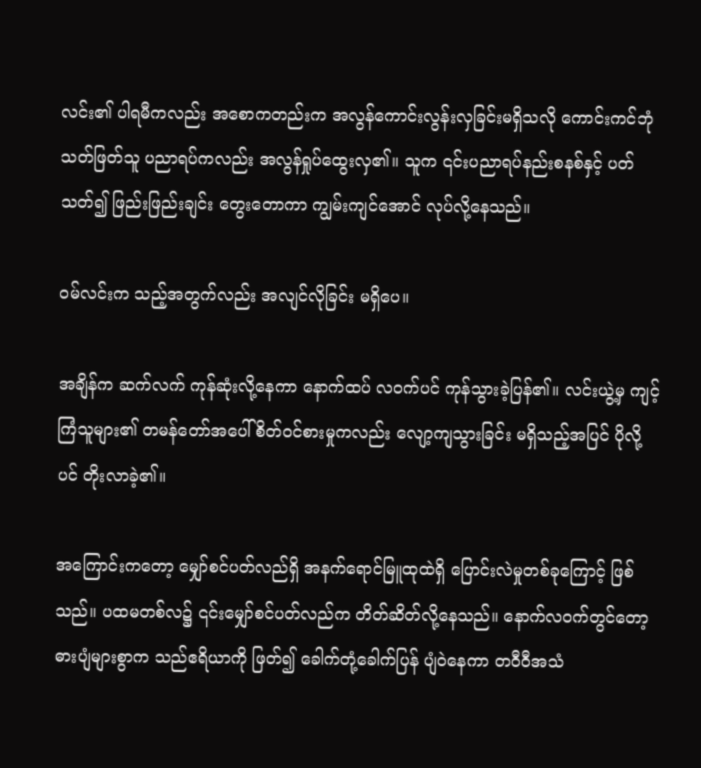လင်း၏ ပါရမီကလည်း အစောကတည်းက အလွန်ကောင်းလွန်းလှခြင်းမရှိသလို ကောင်းကင်ဘုံသတ်ဖြတ်သူ ပညာရပ်ကလည်း အလွန်ရှုပ်ထွေးလှ၏။ သူက ၎င်းပညာရပ်နည်းစနစ်နှင့် ပတ်သတ်၍ ဖြည်းဖြည်းချင်း တွေးတောကာ ကျွမ်းကျင်အောင် လုပ်လို့နေသည်။

ဝမ်လင်းက သည့်အတွက်လည်း အလျင်လိုခြင်း မရှိပေ။

အချိန်က ဆက်လက် ကုန်ဆုံးလို့နေကာ နောက်ထပ် လဝက်ပင် ကုန်သွားခဲ့ပြန်၏။ လင်းယွဲ့မှ ကျင့်ကြံသူများ၏ တမန်တော်အပေါ် စိတ်ဝင်စားမှုကလည်း လျော့ကျသွားခြင်း မရှိသည့်အပြင် ပိုလို့ပင် တိုးလာခဲ့၏။

အကြောင်းကတော့ မျှော်စင်ပတ်လည်ရှိ အနက်ရောင်မြူထုထဲရှိ ပြောင်းလဲမှုတစ်ခုကြောင့် ဖြစ်သည်။ ပထမတစ်လ၌ ၎င်းမျှော်စင်ပတ်လည်က တိတ်ဆိတ်လို့နေသည်။ နောက်လဝက်တွင်တော့ ဓားပျံများစွာက သည်ဧရိယာကို ဖြတ်၍ ခေါက်တုံ့ခေါက်ပြန် ပျံဝဲနေကာ တဝီဝီအသံ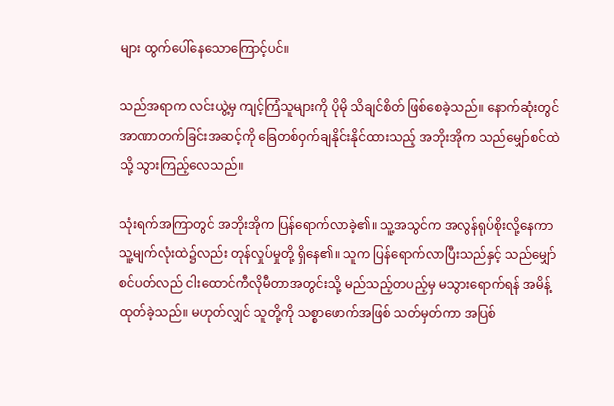များ ထွက်ပေါ်နေသောကြောင့်ပင်။

သည်အရာက လင်းယွဲ့မှ ကျင့်ကြံသူများကို ပိုမို သိချင်စိတ် ဖြစ်စေခဲ့သည်။ နောက်ဆုံးတွင် အာဏာတက်ခြင်းအဆင့်ကို ခြေတစ်ဝှက်ချနိုင်းနိုင်ထားသည့် အဘိုးအိုက သည်မျှော်စင်ထဲသို့ သွားကြည့်လေသည်။

သုံးရက်အကြာတွင် အဘိုးအိုက ပြန်ရောက်လာခဲ့၏။ သူ့အသွင်က အလွန်ရုပ်စိုးလို့နေကာ သူ့မျက်လုံးထဲ၌လည်း တုန်လှုပ်မှုတို့ ရှိနေ၏။ သူက ပြန်ရောက်လာပြီးသည်နှင့် သည်မျှော်စင်ပတ်လည် ငါးထောင်ကီလိုမီတာအတွင်းသို့ မည်သည့်တပည့်မှ မသွားရောက်ရန် အမိန့်ထုတ်ခဲ့သည်။ မဟုတ်လျှင် သူတို့ကို သစ္စာဖောက်အဖြစ် သတ်မှတ်ကာ အပြစ်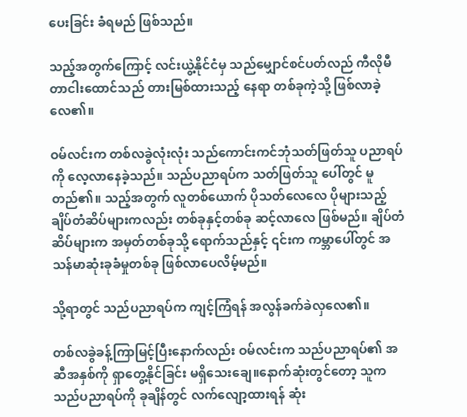ပေးခြင်း ခံရမည် ဖြစ်သည်။

သည့်အတွက်ကြောင့် လင်းယွဲ့နိုင်ငံမှ သည်မျှောင်စင်ပတ်လည် ကီလိုမီတာငါးထောင်သည် တားမြစ်ထားသည့် နေရာ တစ်ခုကဲ့သို့ ဖြစ်လာခဲ့လေ၏။

ဝမ်လင်းက တစ်လခွဲလုံးလုံး သည်ကောင်းကင်ဘုံသတ်ဖြတ်သူ ပညာရပ် ကို လေ့လာနေခဲ့သည်။ သည်ပညာရပ်က သတ်ဖြတ်သူ ပေါ်တွင် မူတည်၏။ သည့်အတွက် လူတစ်ယောက် ပိုသတ်လေလေ ပိုများသည့်ချိပ်တံဆိပ်များကလည်း တစ်ခုနှင့်တစ်ခု ဆင့်လာလေ ဖြစ်မည်။ ချိပ်တံဆိပ်များက အမှတ်တစ်ခုသို့ ရောက်သည်နှင့် ၎င်းက ကမ္ဘာပေါ်တွင် အသန်မာဆုံးခုခံမှုတစ်ခု ဖြစ်လာပေလိမ့်မည်။

သို့ရာတွင် သည်ပညာရပ်က ကျင့်ကြံရန် အလွန်ခက်ခဲလှလေ၏။

တစ်လခွဲခန့်ကြာမြင့်ပြီးနောက်လည်း ဝမ်လင်းက သည်ပညာရပ်၏ အဆီအနှစ်ကို ရှာတွေ့နိုင်ခြင်း မရှိသေးချေ။နောက်ဆုံးတွင်တော့ သူက သည်ပညာရပ်ကို ခုချိန်တွင် လက်လျော့ထားရန် ဆုံး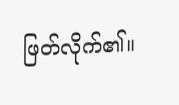ဖြတ်လိုက်၏။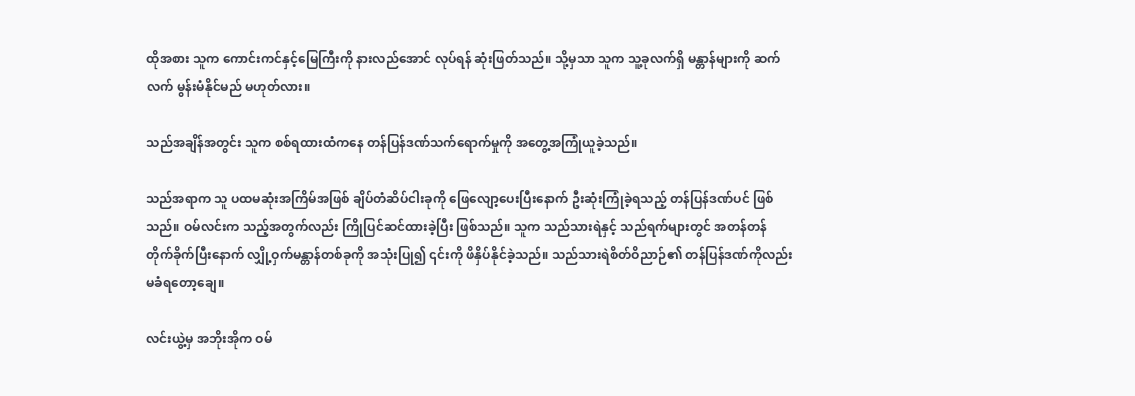ထိုအစား သူက ကောင်းကင်နှင့်မြေကြီးကို နားလည်အောင် လုပ်ရန် ဆုံးဖြတ်သည်။ သို့မှသာ သူက သူ့ခုလက်ရှိ မန္တာန်များကို ဆက်လက် မွန်းမံနိုင်မည် မဟုတ်လား။

သည်အချိန်အတွင်း သူက စစ်ရထားထံကနေ တန်ပြန်ဒဏ်သက်ရောက်မှုကို အတွေ့အကြုံယူခဲ့သည်။

သည်အရာက သူ ပထမဆုံးအကြိမ်အဖြစ် ချိပ်တံဆိပ်ငါးခုကို ဖြေလျော့ပေးပြီးနောက် ဦးဆုံးကြုံခဲ့ရသည့် တန်ပြန်ဒဏ်ပင် ဖြစ်သည်။ ဝမ်လင်းက သည့်အတွက်လည်း ကြိုပြင်ဆင်ထားခဲ့ပြီး ဖြစ်သည်။ သူက သည်သားရဲနှင့် သည်ရက်များတွင် အတန်တန်တိုက်ခိုက်ပြီးနောက် လျှို့ဝှက်မန္တာန်တစ်ခုကို အသုံးပြု၍ ၎င်းကို ဖိနှိပ်နိုင်ခဲ့သည်။ သည်သားရဲစိတ်ဝိညာဉ်၏ တန်ပြန်ဒဏ်ကိုလည်း မခံရတော့ချေ။

လင်းယွဲ့မှ အဘိုးအိုက ဝမ်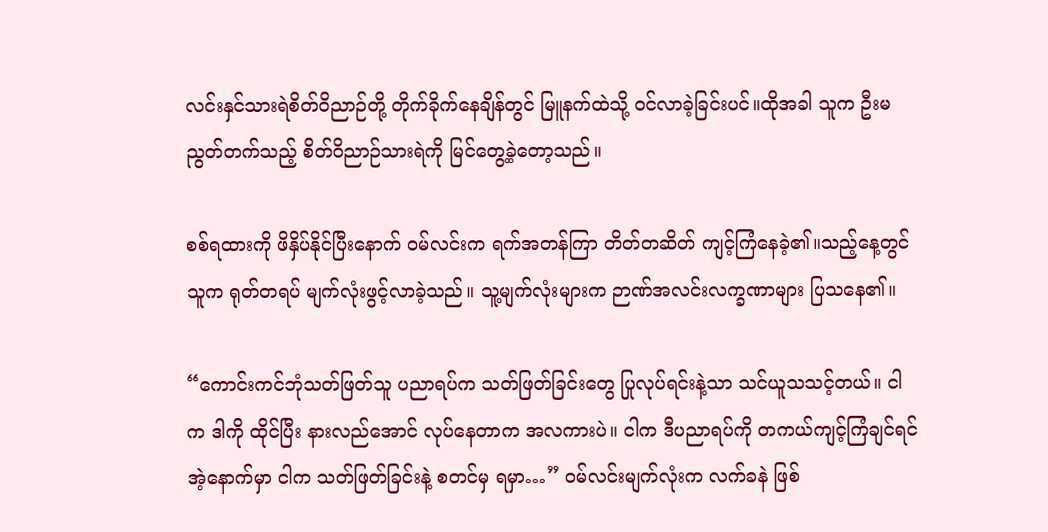လင်းနှင်သားရဲစိတ်ဝိညာဉ်တို့ တိုက်ခိုက်နေချိန်တွင် မြူနက်ထဲသို့ ဝင်လာခဲ့ခြင်းပင်။ထိုအခါ သူက ဦးမညွတ်တက်သည့် စိတ်ဝိညာဉ်သားရဲကို မြင်တွေ့ခဲ့တော့သည်။

စစ်ရထားကို ဖိနှိပ်နိုင်ပြီးနောက် ဝမ်လင်းက ရက်အတန်ကြာ တိတ်တဆိတ် ကျင့်ကြံနေခဲ့၏။သည့်နေ့တွင် သူက ရုတ်တရပ် မျက်လုံးဖွင့်လာခဲ့သည်။ သူ့မျက်လုံးများက ဉာဏ်အလင်းလက္ခဏာများ ပြသနေ၏။

“ကောင်းကင်ဘုံသတ်ဖြတ်သူ ပညာရပ်က သတ်ဖြတ်ခြင်းတွေ ပြုလုပ်ရင်းနဲ့သာ သင်ယူသသင့်တယ်။ ငါက ဒါကို ထိုင်ပြီး နားလည်အောင် လုပ်နေတာက အလကားပဲ။ ငါက ဒီပညာရပ်ကို တကယ်ကျင့်ကြံချင်ရင် အဲ့နောက်မှာ ငါက သတ်ဖြတ်ခြင်းနဲ့ စတင်မှ ရမှာ…” ဝမ်လင်းမျက်လုံးက လက်ခနဲ ဖြစ်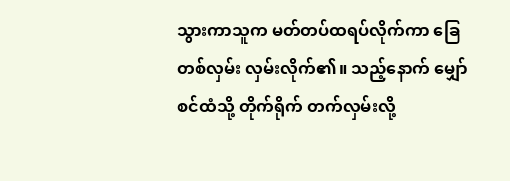သွားကာသူက မတ်တပ်ထရပ်လိုက်ကာ ခြေတစ်လှမ်း လှမ်းလိုက်၏။ သည့်နောက် မျှော်စင်ထံသို့ တိုက်ရိုက် တက်လှမ်းလို့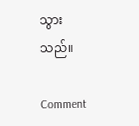သွားသည်။

Comment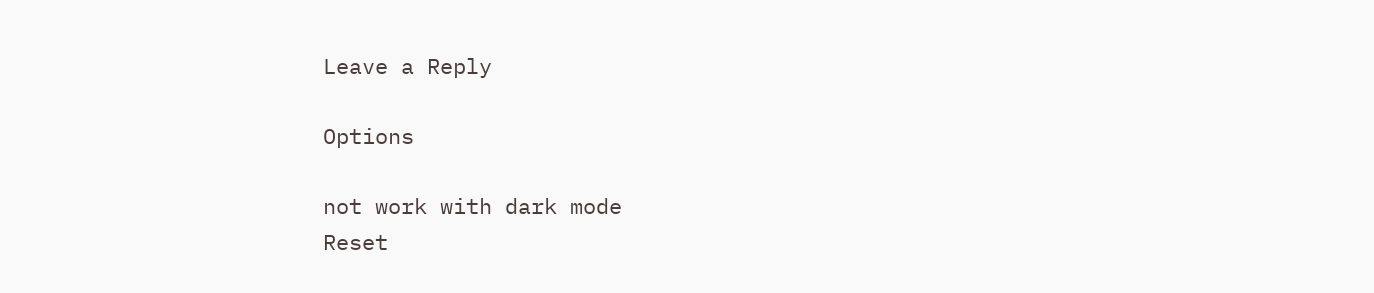Leave a Reply

Options

not work with dark mode
Reset